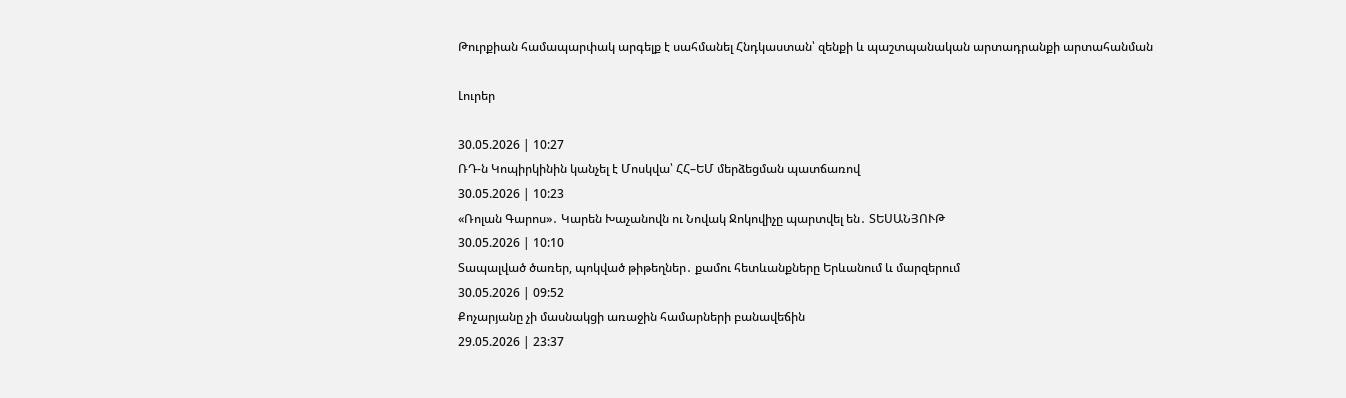Թուրքիան համապարփակ արգելք է սահմանել Հնդկաստան՝ զենքի և պաշտպանական արտադրանքի արտահանման

Լուրեր

30.05.2026 | 10:27
ՌԴ-ն Կոպիրկինին կանչել է Մոսկվա՝ ՀՀ–ԵՄ մերձեցման պատճառով
30.05.2026 | 10:23
«Ռոլան Գարոս»․ Կարեն Խաչանովն ու Նովակ Ջոկովիչը պարտվել են․ ՏԵՍԱՆՅՈՒԹ
30.05.2026 | 10:10
Տապալված ծառեր, պոկված թիթեղներ․ քամու հետևանքները Երևանում և մարզերում
30.05.2026 | 09:52
Քոչարյանը չի մասնակցի առաջին համարների բանավեճին
29.05.2026 | 23:37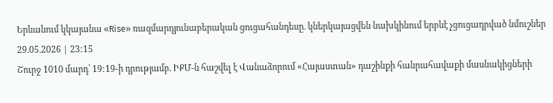Երևանում կկայանա «Rise» ռազմարդյունաբերական ցուցահանդեսը. կներկայացվեն նախկինում երբևէ չցուցադրված նմուշներ
29.05.2026 | 23:15
Շուրջ 1010 մարդ՝ 19:19-ի դրությամբ. ԻՔՄ-ն հաշվել է Վանաձորում «Հայաստան» դաշինքի հանրահավաքի մասնակիցների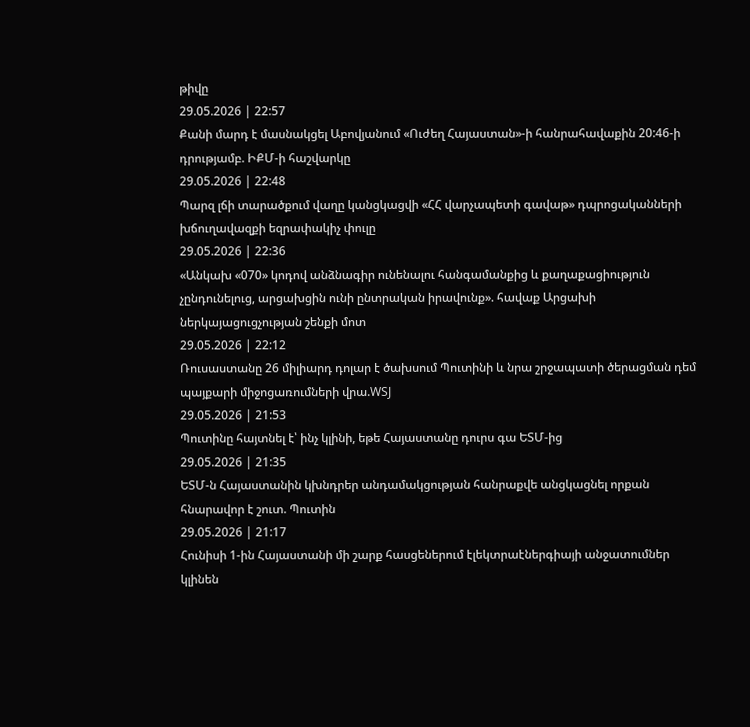թիվը
29.05.2026 | 22:57
Քանի մարդ է մասնակցել Աբովյանում «Ուժեղ Հայաստան»-ի հանրահավաքին 20:46-ի դրությամբ. ԻՔՄ-ի հաշվարկը
29.05.2026 | 22:48
Պարզ լճի տարածքում վաղը կանցկացվի «ՀՀ վարչապետի գավաթ» դպրոցականների խճուղավազքի եզրափակիչ փուլը
29.05.2026 | 22:36
«Անկախ «070» կոդով անձնագիր ունենալու հանգամանքից և քաղաքացիություն չընդունելուց, արցախցին ունի ընտրական իրավունք». հավաք Արցախի ներկայացուցչության շենքի մոտ
29.05.2026 | 22:12
Ռուսաստանը 26 միլիարդ դոլար է ծախսում Պուտինի և նրա շրջապատի ծերացման դեմ պայքարի միջոցառումների վրա.WSJ
29.05.2026 | 21:53
Պուտինը հայտնել է՝ ինչ կլինի, եթե Հայաստանը դուրս գա ԵՏՄ-ից
29.05.2026 | 21:35
ԵՏՄ-ն Հայաստանին կխնդրեր անդամակցության հանրաքվե անցկացնել որքան հնարավոր է շուտ. Պուտին
29.05.2026 | 21:17
Հունիսի 1-ին Հայաստանի մի շարք հասցեներում էլեկտրաէներգիայի անջատումներ կլինեն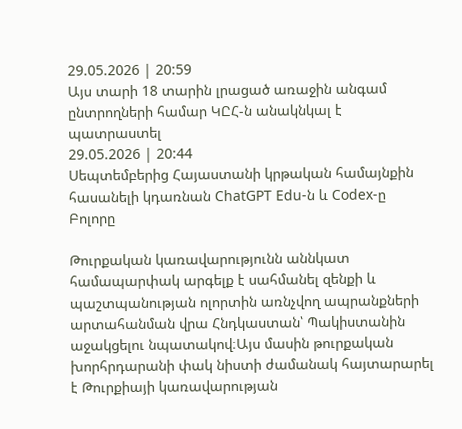29.05.2026 | 20:59
Այս տարի 18 տարին լրացած առաջին անգամ ընտրողների համար ԿԸՀ-ն անակնկալ է պատրաստել
29.05.2026 | 20:44
Սեպտեմբերից Հայաստանի կրթական համայնքին հասանելի կդառնան ChatGPT Edu-ն և Codex-ը
Բոլորը

Թուրքական կառավարությունն աննկատ համապարփակ արգելք է սահմանել զենքի և պաշտպանության ոլորտին առնչվող ապրանքների արտահանման վրա Հնդկաստան՝ Պակիստանին աջակցելու նպատակով։Այս մասին թուրքական խորհրդարանի փակ նիստի ժամանակ հայտարարել է Թուրքիայի կառավարության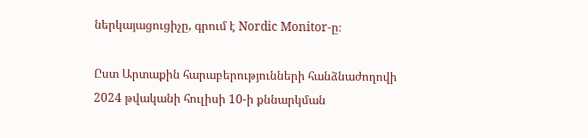ներկայացուցիչը, գրում է Nordic Monitor-ը։

Ըստ Արտաքին հարաբերությունների հանձնաժողովի 2024 թվականի հուլիսի 10-ի քննարկման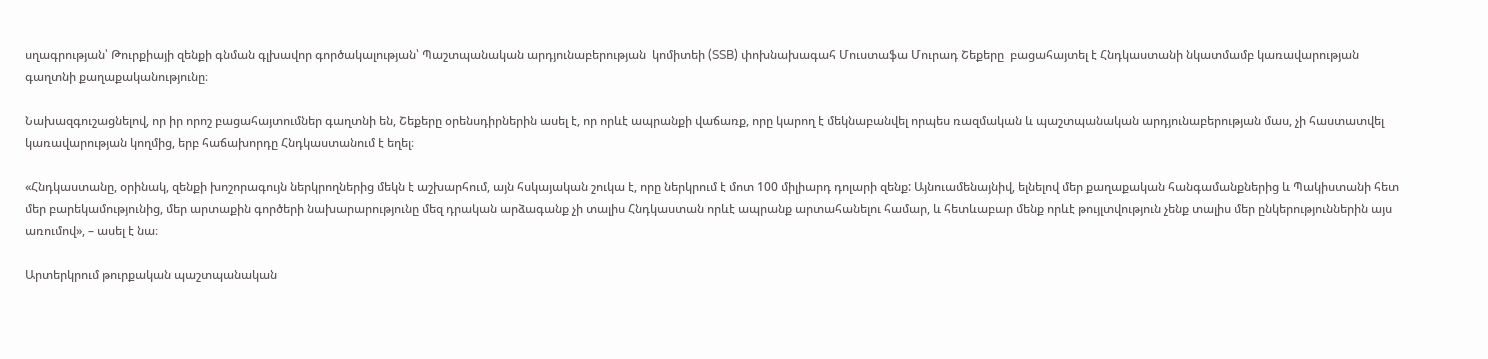սղագրության՝ Թուրքիայի զենքի գնման գլխավոր գործակալության՝ Պաշտպանական արդյունաբերության  կոմիտեի (SSB) փոխնախագահ Մուստաֆա Մուրադ Շեքերը  բացահայտել է Հնդկաստանի նկատմամբ կառավարության գաղտնի քաղաքականությունը։

Նախազգուշացնելով, որ իր որոշ բացահայտումներ գաղտնի են, Շեքերը օրենսդիրներին ասել է, որ որևէ ապրանքի վաճառք, որը կարող է մեկնաբանվել որպես ռազմական և պաշտպանական արդյունաբերության մաս, չի հաստատվել կառավարության կողմից, երբ հաճախորդը Հնդկաստանում է եղել։

«Հնդկաստանը, օրինակ, զենքի խոշորագույն ներկրողներից մեկն է աշխարհում, այն հսկայական շուկա է, որը ներկրում է մոտ 100 միլիարդ դոլարի զենք: Այնուամենայնիվ, ելնելով մեր քաղաքական հանգամանքներից և Պակիստանի հետ մեր բարեկամությունից, մեր արտաքին գործերի նախարարությունը մեզ դրական արձագանք չի տալիս Հնդկաստան որևէ ապրանք արտահանելու համար, և հետևաբար մենք որևէ թույլտվություն չենք տալիս մեր ընկերություններին այս առումով», – ասել է նա։

Արտերկրում թուրքական պաշտպանական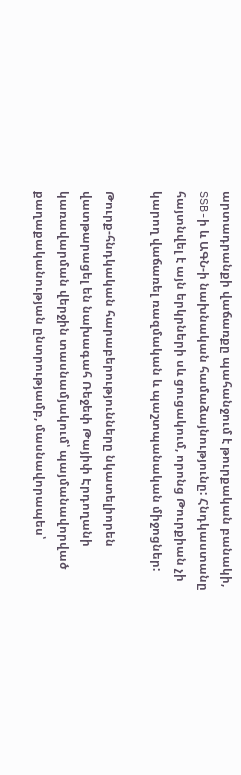արտադրանքի վաճառքը պահանջում է թուրքական բանակի, SSB-ի և ԱԳՆ-ի նախնական համաձայնությունը: Հնդկաստանը հայտնվել է այն երկրների սև ցուցակում, որոնց Թուրքիան չի կարող վաճառել ռազմական և պաշտպանական միջոցներ:

Թուրք-հնդկական հարաբերությունները նկատելիորեն վատթարացել են նախագահ Ռեջեփ Թայիփ Էրդողանի կառավարման վերջին տասնամյակում՝ պայմանավորված քաղաքականության ընտրությամբ, մասնավորապես՝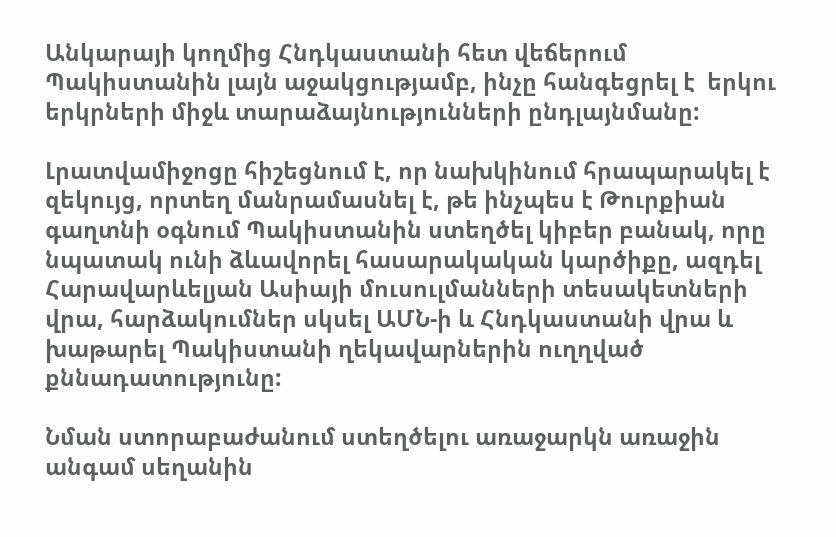Անկարայի կողմից Հնդկաստանի հետ վեճերում Պակիստանին լայն աջակցությամբ, ինչը հանգեցրել է  երկու երկրների միջև տարաձայնությունների ընդլայնմանը:

Լրատվամիջոցը հիշեցնում է, որ նախկինում հրապարակել է զեկույց, որտեղ մանրամասնել է, թե ինչպես է Թուրքիան գաղտնի օգնում Պակիստանին ստեղծել կիբեր բանակ, որը նպատակ ունի ձևավորել հասարակական կարծիքը, ազդել Հարավարևելյան Ասիայի մուսուլմանների տեսակետների վրա, հարձակումներ սկսել ԱՄՆ-ի և Հնդկաստանի վրա և խաթարել Պակիստանի ղեկավարներին ուղղված քննադատությունը:

Նման ստորաբաժանում ստեղծելու առաջարկն առաջին անգամ սեղանին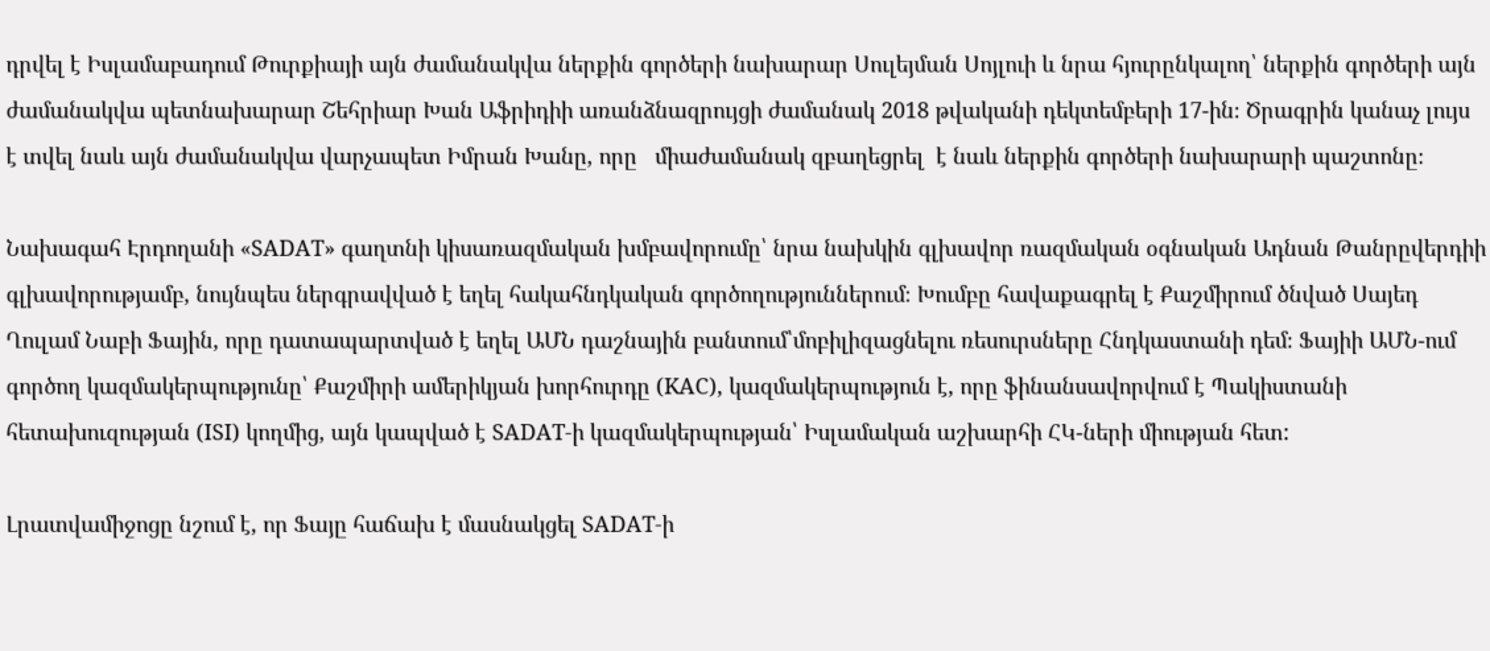դրվել է Իսլամաբադում Թուրքիայի այն ժամանակվա ներքին գործերի նախարար Սուլեյման Սոյլուի և նրա հյուրընկալող՝ ներքին գործերի այն ժամանակվա պետնախարար Շեհրիար Խան Աֆրիդիի առանձնազրույցի ժամանակ 2018 թվականի դեկտեմբերի 17-ին։ Ծրագրին կանաչ լույս է տվել նաև այն ժամանակվա վարչապետ Իմրան Խանը, որը   միաժամանակ զբաղեցրել  է նաև ներքին գործերի նախարարի պաշտոնը։

Նախագահ Էրդողանի «SADAT» գաղտնի կիսառազմական խմբավորումը՝ նրա նախկին գլխավոր ռազմական օգնական Ադնան Թանրըվերդիի գլխավորությամբ, նույնպես ներգրավված է եղել հակահնդկական գործողություններում։ Խումբը հավաքագրել է Քաշմիրում ծնված Սայեդ Ղուլամ Նաբի Ֆային, որը դատապարտված է եղել ԱՄՆ դաշնային բանտում՝մոբիլիզացնելու ռեսուրսները Հնդկաստանի դեմ։ Ֆայիի ԱՄՆ-ում գործող կազմակերպությունը՝ Քաշմիրի ամերիկյան խորհուրդը (KAC), կազմակերպություն է, որը ֆինանսավորվում է Պակիստանի հետախուզության (ISI) կողմից, այն կապված է SADAT-ի կազմակերպության՝ Իսլամական աշխարհի ՀԿ-ների միության հետ:

Լրատվամիջոցը նշում է, որ Ֆայը հաճախ է մասնակցել SADAT-ի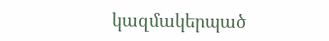կազմակերպած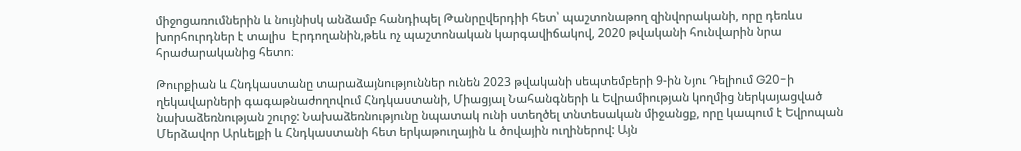միջոցառումներին և նույնիսկ անձամբ հանդիպել Թանրըվերդիի հետ՝ պաշտոնաթող զինվորականի, որը դեռևս խորհուրդներ է տալիս  Էրդողանին,թեև ոչ պաշտոնական կարգավիճակով, 2020 թվականի հունվարին նրա հրաժարականից հետո։

Թուրքիան և Հնդկաստանը տարաձայնություններ ունեն 2023 թվականի սեպտեմբերի 9-ին Նյու Դելիում G20-ի ղեկավարների գագաթնաժողովում Հնդկաստանի, Միացյալ Նահանգների և Եվրամիության կողմից ներկայացված նախաձեռնության շուրջ: Նախաձեռնությունը նպատակ ունի ստեղծել տնտեսական միջանցք, որը կապում է Եվրոպան Մերձավոր Արևելքի և Հնդկաստանի հետ երկաթուղային և ծովային ուղիներով: Այն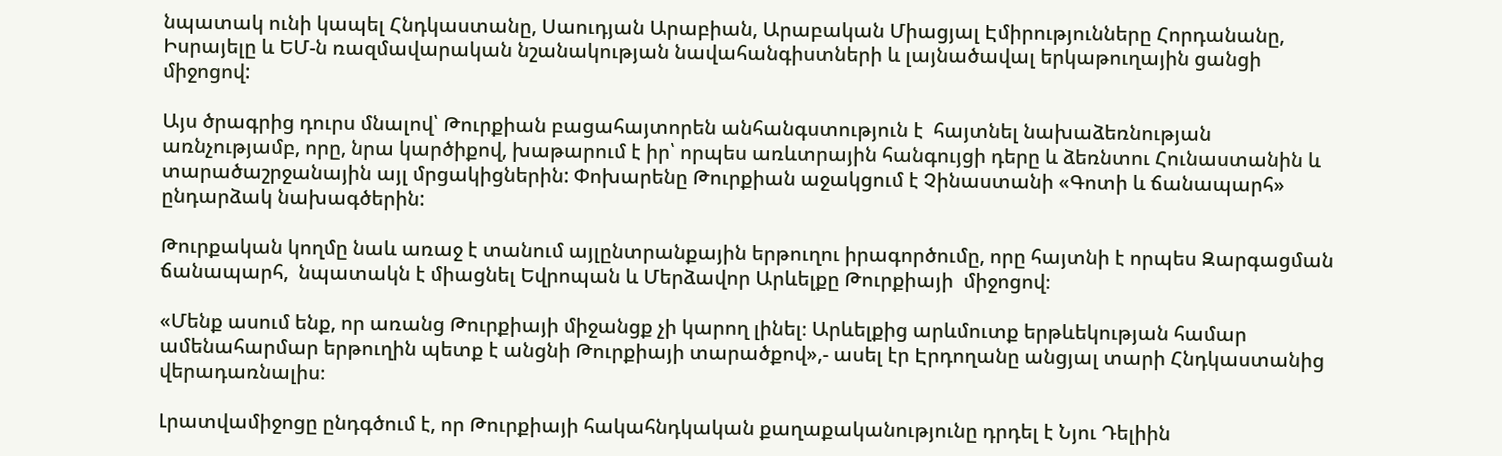նպատակ ունի կապել Հնդկաստանը, Սաուդյան Արաբիան, Արաբական Միացյալ Էմիրությունները Հորդանանը, Իսրայելը և ԵՄ-ն ռազմավարական նշանակության նավահանգիստների և լայնածավալ երկաթուղային ցանցի միջոցով:

Այս ծրագրից դուրս մնալով՝ Թուրքիան բացահայտորեն անհանգստություն է  հայտնել նախաձեռնության առնչությամբ, որը, նրա կարծիքով, խաթարում է իր՝ որպես առևտրային հանգույցի դերը և ձեռնտու Հունաստանին և տարածաշրջանային այլ մրցակիցներին: Փոխարենը Թուրքիան աջակցում է Չինաստանի «Գոտի և ճանապարհ» ընդարձակ նախագծերին:

Թուրքական կողմը նաև առաջ է տանում այլընտրանքային երթուղու իրագործումը, որը հայտնի է որպես Զարգացման ճանապարհ,  նպատակն է միացնել Եվրոպան և Մերձավոր Արևելքը Թուրքիայի  միջոցով։

«Մենք ասում ենք, որ առանց Թուրքիայի միջանցք չի կարող լինել։ Արևելքից արևմուտք երթևեկության համար ամենահարմար երթուղին պետք է անցնի Թուրքիայի տարածքով»,- ասել էր Էրդողանը անցյալ տարի Հնդկաստանից վերադառնալիս։

Լրատվամիջոցը ընդգծում է, որ Թուրքիայի հակահնդկական քաղաքականությունը դրդել է Նյու Դելիին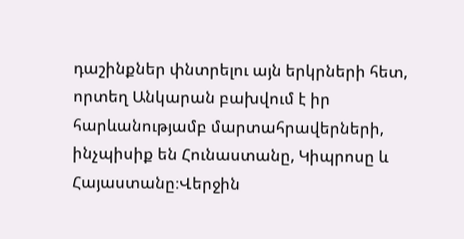դաշինքներ փնտրելու այն երկրների հետ, որտեղ Անկարան բախվում է իր հարևանությամբ մարտահրավերների, ինչպիսիք են Հունաստանը, Կիպրոսը և Հայաստանը։Վերջին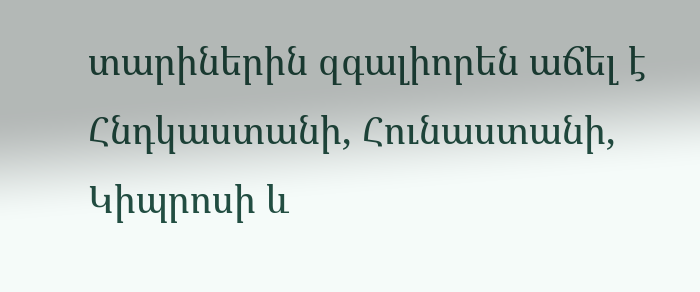տարիներին զգալիորեն աճել է Հնդկաստանի, Հունաստանի, Կիպրոսի և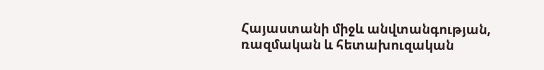Հայաստանի միջև անվտանգության, ռազմական և հետախուզական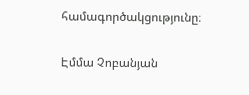համագործակցությունը։

Էմմա Չոբանյան